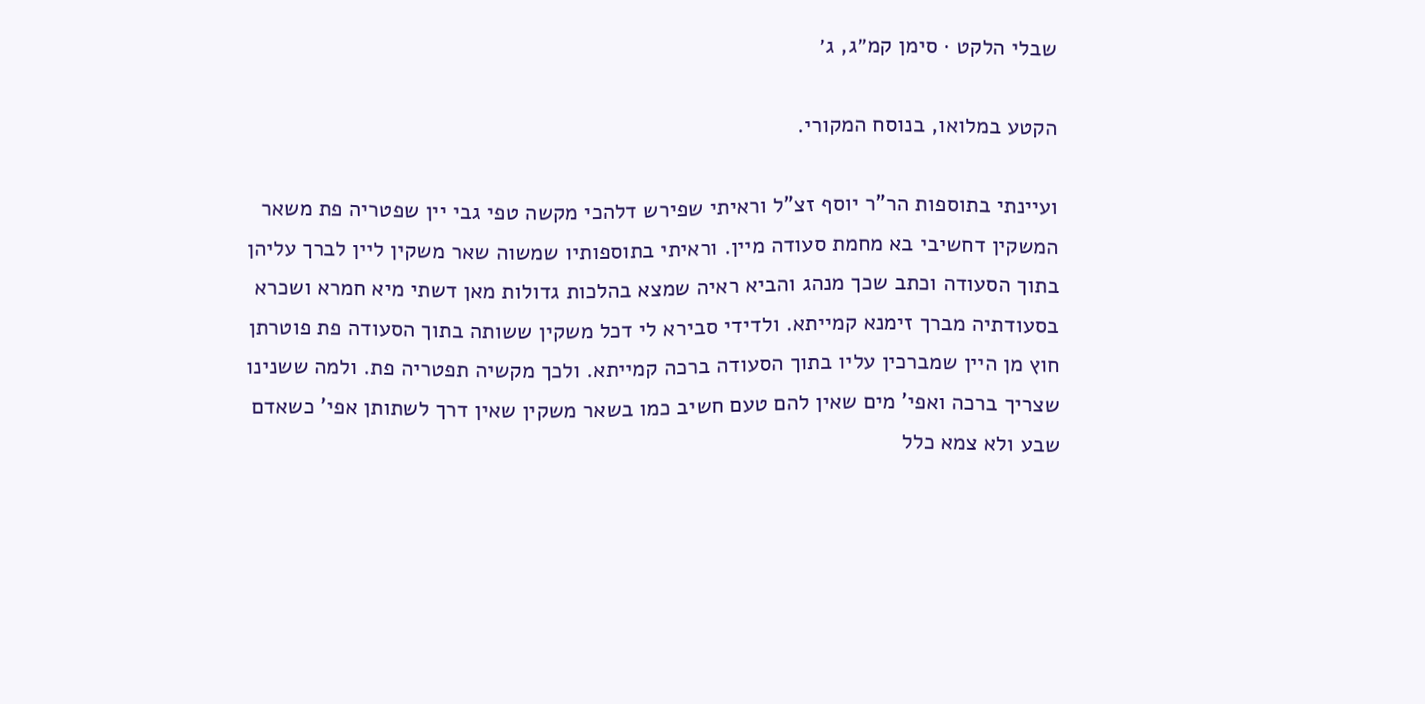שבלי הלקט · סימן קמ״ג, ג׳

הקטע במלואו, בנוסח המקורי.

ועיינתי בתוספות הר"ר יוסף זצ"ל וראיתי שפירש דלהכי מקשה טפי גבי יין שפטריה פת משאר המשקין דחשיבי בא מחמת סעודה מיין. וראיתי בתוספותיו שמשוה שאר משקין ליין לברך עליהן בתוך הסעודה וכתב שכך מנהג והביא ראיה שמצא בהלכות גדולות מאן דשתי מיא חמרא ושכרא בסעודתיה מברך זימנא קמייתא. ולדידי סבירא לי דכל משקין ששותה בתוך הסעודה פת פוטרתן חוץ מן היין שמברכין עליו בתוך הסעודה ברכה קמייתא. ולכך מקשיה תפטריה פת. ולמה ששנינו שצריך ברכה ואפי' מים שאין להם טעם חשיב כמו בשאר משקין שאין דרך לשתותן אפי' כשאדם שבע ולא צמא כלל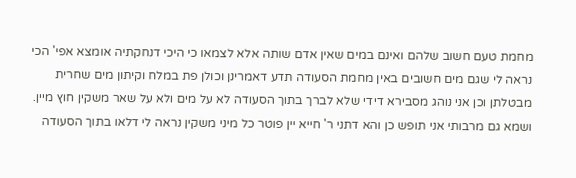מחמת טעם חשוב שלהם ואינם במים שאין אדם שותה אלא לצמאו כי היכי דנחקתיה אומצא אפי' הכי נראה לי שגם מים חשובים באין מחמת הסעודה תדע דאמרינן וכולן פת במלח וקיתון מים שחרית מבטלתן וכן אני נוהג מסבירא דידי שלא לברך בתוך הסעודה לא על מים ולא על שאר משקין חוץ מיין. ושמא גם מרבותי אני תופש כן והא דתני ר' חייא יין פוטר כל מיני משקין נראה לי דלאו בתוך הסעודה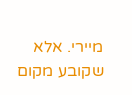מיירי. אלא שקובע מקום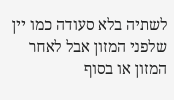לשתיה בלא סעודה כמו יין שלפני המזון אבל לאחר המזון או בסוף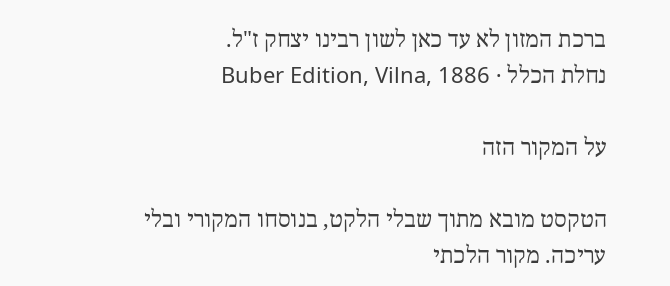ברכת המזון לא עד כאן לשון רבינו יצחק ז"ל.
נחלת הכלל · Buber Edition, Vilna, 1886

על המקור הזה

הטקסט מובא מתוך שבלי הלקט, בנוסחו המקורי ובלי עריכה. מקור הלכתי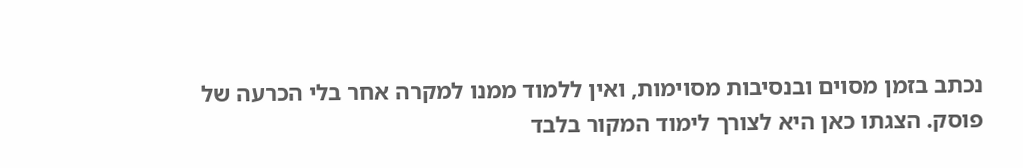נכתב בזמן מסוים ובנסיבות מסוימות, ואין ללמוד ממנו למקרה אחר בלי הכרעה של פוסק. הצגתו כאן היא לצורך לימוד המקור בלבד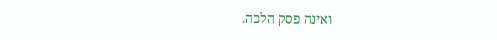ואינה פסק הלכה.